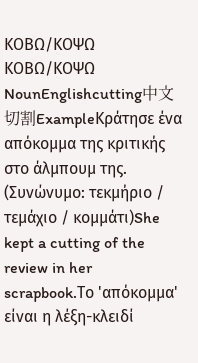ΚΟΒΩ/ΚΟΨΩ ΚΟΒΩ/ΚΟΨΩ NounEnglishcutting中文切割ExampleΚράτησε ένα απόκομμα της κριτικής στο άλμπουμ της. (Συνώνυμο: τεκμήριο / τεμάχιο / κομμάτι)She kept a cutting of the review in her scrapbook.Το 'απόκομμα' είναι η λέξη-κλειδί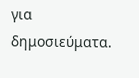για δημοσιεύματα.